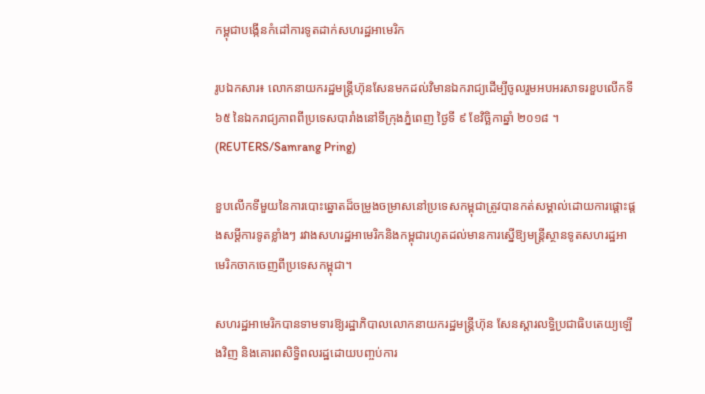កម្ពុជាបង្កើនកំដៅការទូតដាក់សហរដ្ឋអាមេរិក

រូបឯកសារ៖ លោកនាយករដ្ឋមន្រ្តីហ៊ុនសែនមកដល់វិមានឯករាជ្យដើម្បីចូលរួមអបអរសាទរខួបលើកទី ៦៥ នៃឯករាជ្យភាពពីប្រទេសបារាំងនៅទីក្រុងភ្នំពេញ ថ្ងៃទី ៩ ខែវិច្ឆិកាឆ្នាំ ២០១៨ ។ (REUTERS/Samrang Pring)

ខួបលើកទីមួយនៃការបោះឆ្នោតដ៏ចម្រូងចម្រាសនៅប្រទេសកម្ពុជាត្រូវបានកត់សម្គាល់ដោយការផ្តោះផ្តងសម្ដីការទូតខ្លាំងៗ រវាងសហរដ្ឋអាមេរិកនិងកម្ពុជារហូតដល់មានការស្នើឱ្យមន្ត្រីស្ថានទូតសហរដ្ឋអាមេរិកចាកចេញពីប្រទេសកម្ពុជា។

សហរដ្ឋអាមេរិកបានទាមទារឱ្យរដ្ឋាភិបាលលោកនាយករដ្ឋមន្ត្រីហ៊ុន សែនស្តារលទ្ធិប្រជាធិបតេយ្យឡើងវិញ និងគោរពសិទ្ធិពលរដ្ឋដោយបញ្ចប់ការ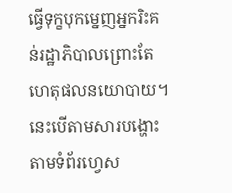ធ្វើទុក្ខបុកម្នេញអ្នករិះគន់រដ្ឋាភិបាលព្រោះតែហេតុផលនយោបាយ។ នេះបើតាមសារបង្ហោះតាមទំព័រហ្វេស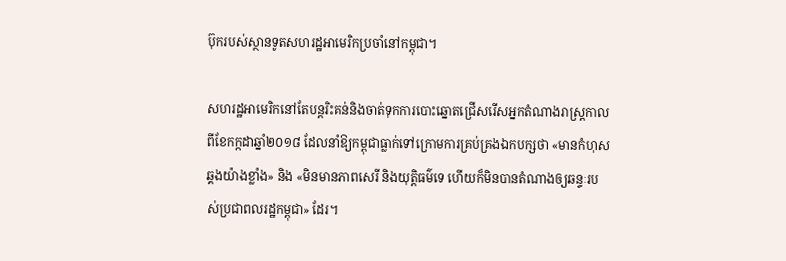ប៊ុករបស់ស្ថានទូតសហរដ្ឋអាមេរិកប្រចាំនៅកម្ពុជា។

សហរដ្ឋអាមេរិកនៅតែបន្តរិះគន់និងចាត់ទុកការបោះឆ្នោតជ្រើសរើសអ្នកតំណាងរាស្រ្តកាលពីខែកក្កដាឆ្នាំ២០១៨ ដែលនាំឱ្យកម្ពុជាធ្លាក់ទៅក្រោមការគ្រប់គ្រងឯកបក្សថា «មានកំហុសឆ្គងយ៉ាងខ្លាំង‍» និង «មិនមានភាពសេរី និងយុត្តិធម៌ទេ ហើយក៏មិនបានតំណាងឲ្យឆន្ទៈរបស់ប្រជាពលរដ្ឋកម្ពុជា‍» ដែរ។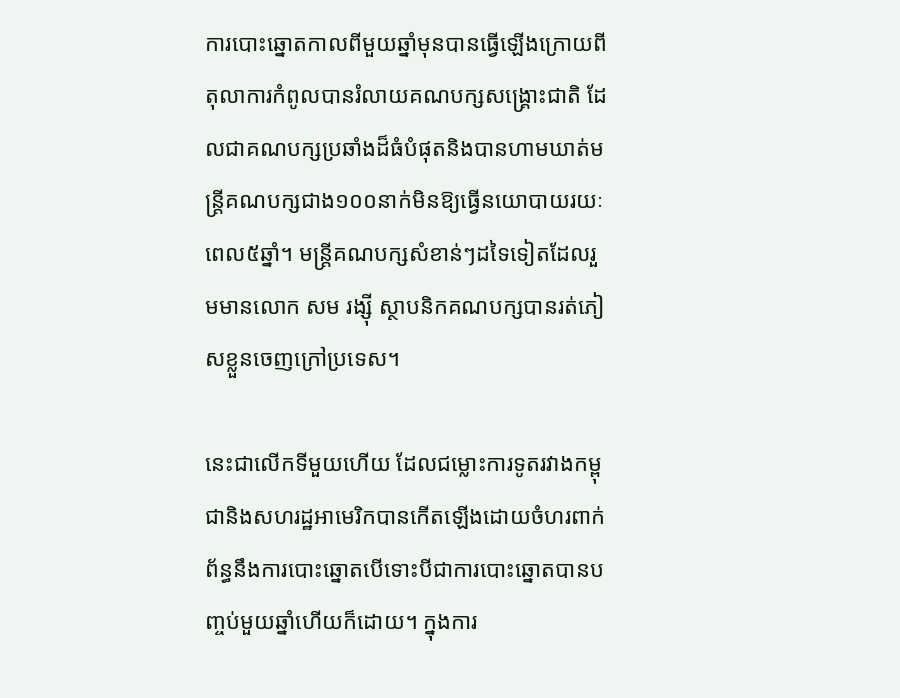ការបោះឆ្នោតកាលពីមួយឆ្នាំមុនបានធ្វើឡើងក្រោយពីតុលាការកំពូលបានរំលាយគណបក្សសង្គ្រោះជាតិ ដែលជាគណបក្សប្រឆាំងដ៏ធំបំផុតនិងបានហាមឃាត់មន្ត្រីគណបក្សជាង១០០នាក់មិនឱ្យធ្វើនយោបាយរយៈពេល៥ឆ្នាំ។ មន្រ្តីគណបក្សសំខាន់ៗដទៃទៀតដែលរួមមានលោក សម រង្ស៊ី ស្ថាបនិកគណបក្សបានរត់ភៀសខ្លួនចេញក្រៅប្រទេស។

នេះជាលើកទីមួយហើយ ដែលជម្លោះការទូតរវាងកម្ពុជានិងសហរដ្ឋអាមេរិកបានកើតឡើងដោយចំហរពាក់ព័ន្ធនឹងការបោះឆ្នោតបើទោះបីជាការបោះឆ្នោតបានបញ្ចប់មួយឆ្នាំហើយក៏ដោយ។ ក្នុងការ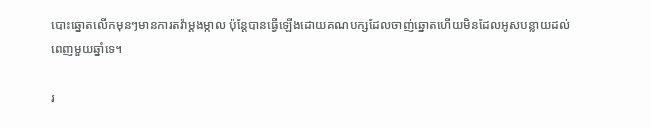បោះឆ្នោតលើកមុនៗមានការតវ៉ាម្តងម្កាល ប៉ុន្តែបានធ្វើឡើងដោយគណបក្សដែលចាញ់ឆ្នោតហើយមិនដែលអូសបន្លាយដល់ពេញមួយឆ្នាំទេ។

រ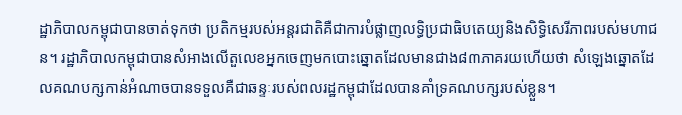ដ្ឋាភិបាលកម្ពុជាបានចាត់ទុកថា ប្រតិកម្មរបស់អន្តរជាតិគឺជាការបំផ្លាញលទ្ធិប្រជាធិបតេយ្យនិងសិទ្ធិសេរីភាពរបស់មហាជន។ រដ្ឋាភិបាលកម្ពុជាបានសំអាងលើតួលេខអ្នកចេញមកបោះឆ្នោតដែលមានជាង៨៣ភាគរយហើយថា សំឡេងឆ្នោតដែលគណបក្សកាន់អំណាចបានទទួលគឺជាឆន្ទៈរបស់ពលរដ្ឋកម្ពុជាដែលបានគាំទ្រគណបក្សរបស់ខ្លួន។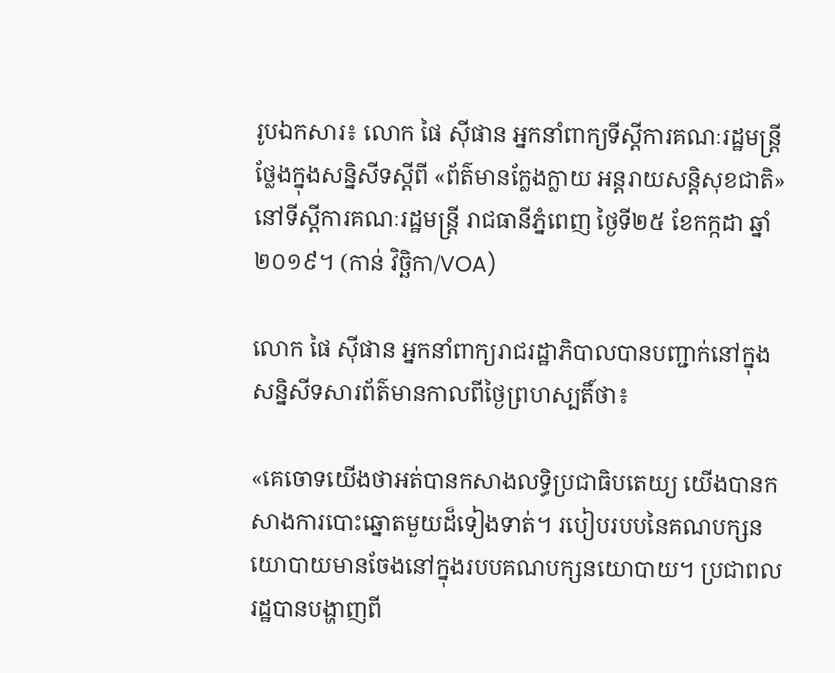រូបឯកសារ៖ លោក ផៃ ស៊ីផាន អ្នកនាំពាក្យទីស្តីការគណៈរដ្ឋមន្រ្តី ថ្លែងក្នុងសន្និសីទស្តីពី «ព័ត៌មានក្លែងក្លាយ អន្តរាយសន្តិសុខជាតិ» នៅទីស្តីការគណៈរដ្ឋមន្រ្តី រាជធានីភ្នំពេញ ថ្ងៃទី២៥ ខែកក្កដា ឆ្នាំ២០១៩។ (កាន់ វិច្ឆិកា/VOA)

លោក ផៃ ស៊ីផាន អ្នកនាំពាក្យរាជរដ្ឋាភិបាលបានបញ្ជាក់នៅក្នុងសន្និសីទសារព័ត៌មានកាលពីថ្ងៃព្រហស្បតិ៍ថា៖

«គេចោទយើងថាអត់បានកសាងលទ្ធិប្រជាធិបតេយ្យ យើងបានកសាងការបោះឆ្នោតមួយដ៏ទៀងទាត់។ របៀបរបបនៃគណបក្សនយោបាយមានចែងនៅក្នុងរបបគណបក្សនយោបាយ។ ប្រជាពលរដ្ឋបានបង្ហាញពី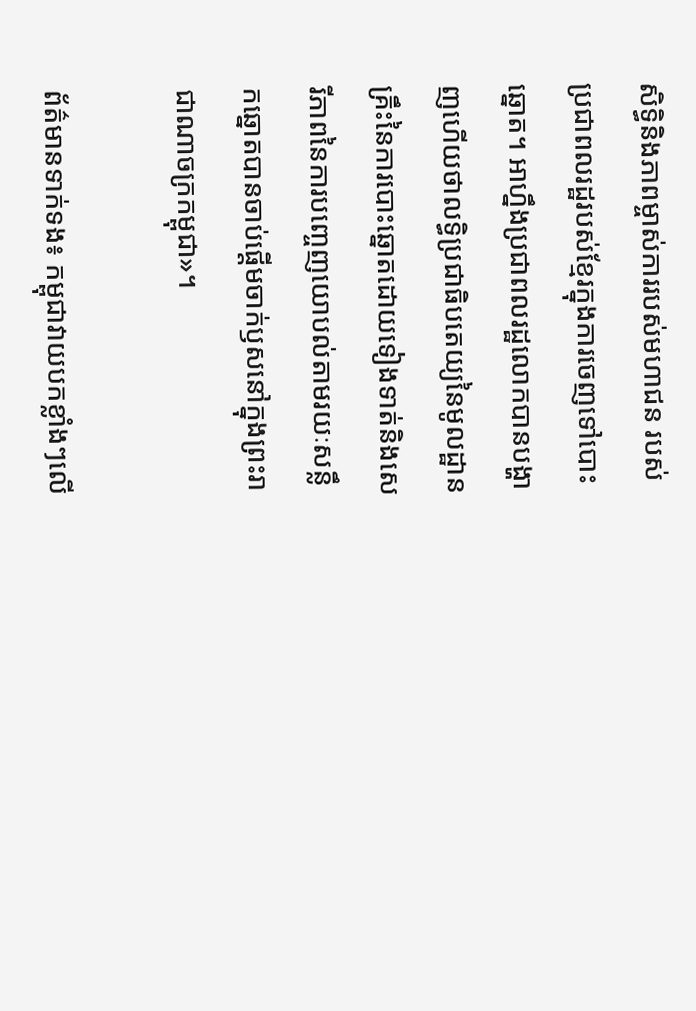សិទ្ធិនិងភាពម្ចាស់ការរបស់មហាជន របស់ប្រជាពលរដ្ឋរបស់ខ្មែរក្នុងការចេញទៅបោះឆ្នោត។ អាហ្នឹងប្រជាពលរដ្ឋលោកបានបង្ហាញហើយថាលទ្ធិប្រជាធិបតេយ្យនៃមូលដ្ឋានគ្រឹះនៃការបោះឆ្នោតដោយទៀងទាត់និងសេរីភាពនៃការបញ្ចេញយោបល់តាមរយៈសន្លឹកឆ្នោតបានចាប់ផ្តើមចាក់ឫសនៅក្នុងព្រះរាជាណាចក្រកម្ពុជា‍»។

ព័ត៌មានទាក់ទង៖ កម្ពុជាវាយបកខ្លាំងៗលើ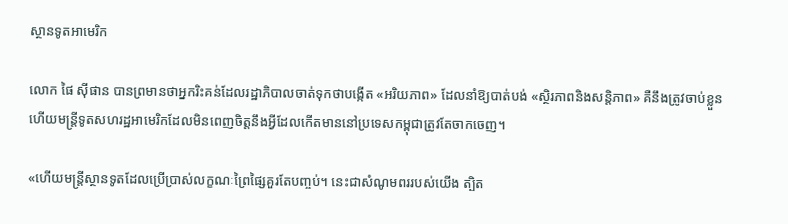ស្ថានទូតអាមេរិក

លោក ផៃ ស៊ីផាន បានព្រមានថាអ្នករិះគន់ដែលរដ្ឋាភិបាលចាត់ទុកថាបង្កើត «អរិយភាព‍» ដែលនាំឱ្យបាត់បង់ «ស្ថិរភាពនិងសន្តិភាព» គឺនឹងត្រូវចាប់ខ្លួនហើយមន្ត្រីទូតសហរដ្ឋអាមេរិកដែលមិនពេញចិត្តនឹងអ្វីដែលកើតមាននៅប្រទេសកម្ពុជាត្រូវតែចាកចេញ។

«ហើយមន្ត្រីស្ថានទូតដែលប្រើប្រាស់លក្ខណៈព្រៃផ្សៃគួរតែបញ្ចប់។ នេះជាសំណូមពររបស់យើង ត្បិត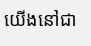យើងនៅជា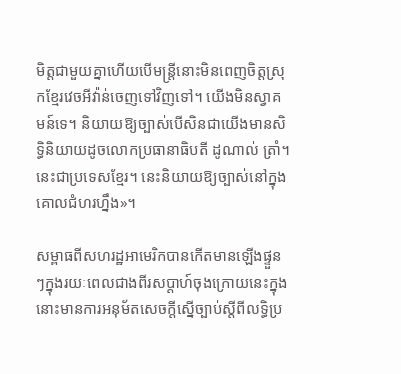មិត្តជាមួយគ្នាហើយបើមន្ត្រីនោះមិនពេញចិត្តស្រុកខ្មែរវេចអីវ៉ាន់ចេញទៅវិញទៅ។ យើងមិនស្វាគមន៍ទេ។ និយាយឱ្យច្បាស់បើសិនជាយើងមានសិទ្ធិនិយាយដូចលោកប្រធានាធិបតី ដូណាល់ ត្រាំ។ នេះជាប្រទេសខ្មែរ។ នេះនិយាយឱ្យច្បាស់នៅក្នុងគោលជំហរហ្នឹង»។

សម្ពាធពីសហរដ្ឋអាមេរិកបានកើតមានឡើងផ្ទួនៗក្នុងរយៈពេលជាងពីរសប្ដាហ៍ចុងក្រោយនេះក្នុងនោះមានការអនុម័តសេចក្ដីស្នើច្បាប់ស្តីពីលទ្ធិប្រ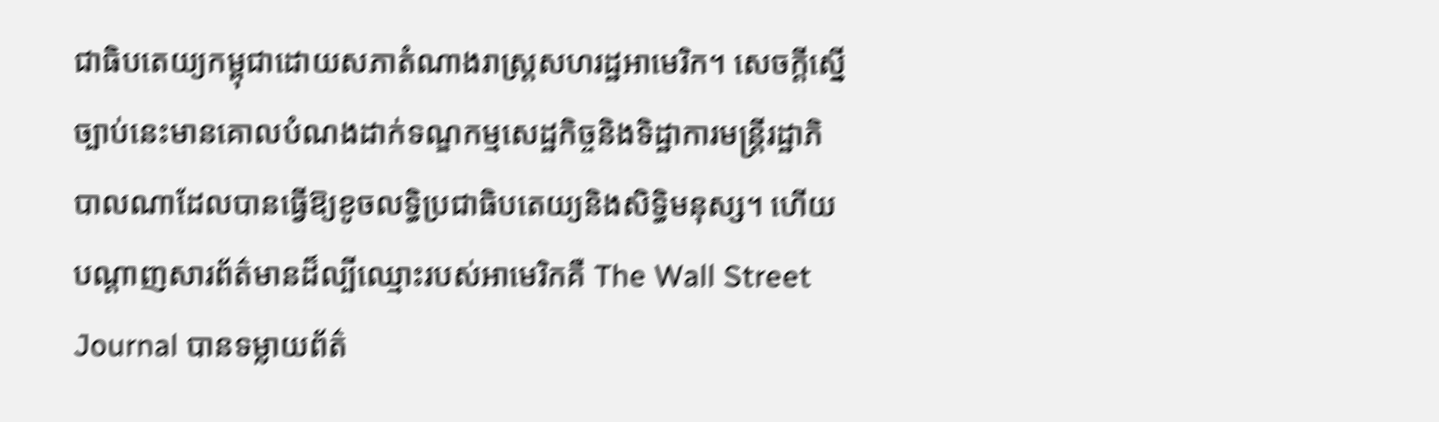ជាធិបតេយ្យកម្ពុជាដោយសភាតំណាងរាស្រ្តសហរដ្ឋអាមេរិក។ សេចក្ដីស្នើច្បាប់នេះមានគោលបំណងដាក់ទណ្ឌកម្មសេដ្ឋកិច្ចនិងទិដ្ឋាការមន្ត្រីរដ្ឋាភិបាលណាដែលបានធ្វើឱ្យខូចលទ្ធិប្រជាធិបតេយ្យនិងសិទ្ធិមនុស្ស។ ហើយបណ្តាញសារព័ត៌មានដ៏ល្បីឈ្មោះរបស់អាមេរិកគឺ The Wall Street Journal បានទម្លាយព័ត៌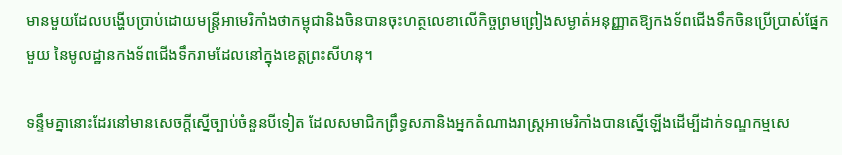មានមួយដែលបង្ហើបប្រាប់ដោយមន្ត្រីអាមេរិកាំងថាកម្ពុជានិងចិនបានចុះហត្ថលេខាលើកិច្ចព្រមព្រៀងសម្ងាត់អនុញ្ញាតឱ្យកងទ័ពជើងទឹកចិនប្រើប្រាស់ផ្នែកមួយ នៃមូលដ្ឋានកងទ័ពជើងទឹករាមដែលនៅក្នុងខេត្តព្រះសីហនុ។

ទន្ទឹមគ្នានោះដែរនៅមានសេចក្តីស្នើច្បាប់ចំនួនបីទៀត ដែលសមាជិកព្រឹទ្ធសភានិងអ្នកតំណាងរាស្រ្តអាមេរិកាំងបានស្នើឡើងដើម្បីដាក់ទណ្ឌកម្មសេ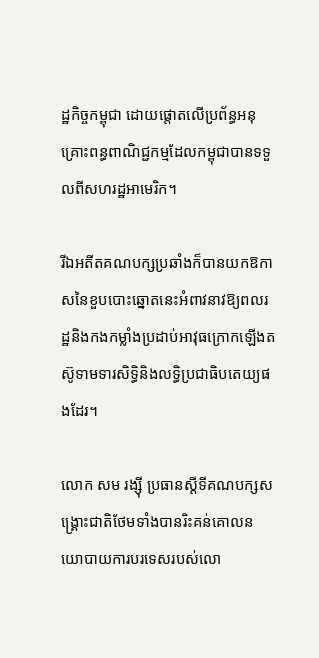ដ្ឋកិច្ចកម្ពុជា ដោយផ្តោតលើប្រព័ន្ធអនុគ្រោះពន្ធពាណិជ្ជកម្មដែលកម្ពុជាបានទទួលពីសហរដ្ឋអាមេរិក។

រីឯអតីតគណបក្សប្រឆាំងក៏បានយកឱកាសនៃខួបបោះឆ្នោតនេះអំពាវនាវឱ្យពលរដ្ឋនិងកងកម្លាំងប្រដាប់អាវុធក្រោកឡើងតស៊ូទាមទារសិទ្ធិនិងលទ្ធិប្រជាធិបតេយ្យផងដែរ។

លោក សម រង្ស៊ី ប្រធានស្តីទីគណបក្សសង្គ្រោះជាតិថែមទាំងបានរិះគន់គោលនយោបាយការបរទេសរបស់លោ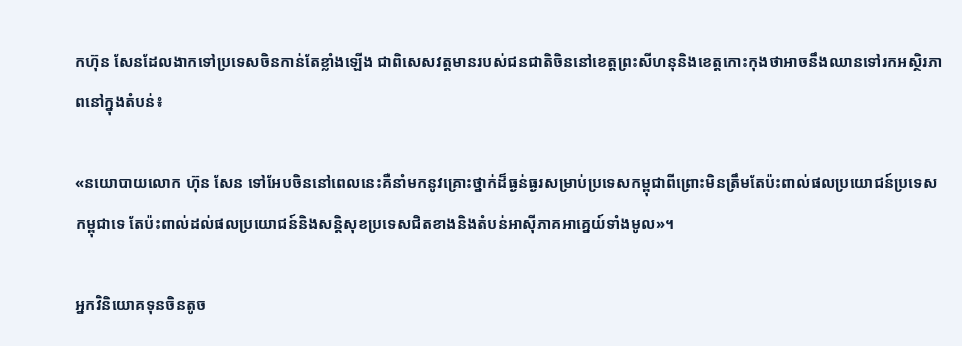កហ៊ុន សែនដែលងាកទៅប្រទេសចិនកាន់តែខ្លាំងឡើង ជាពិសេសវត្តមានរបស់ជនជាតិចិននៅខេត្តព្រះសីហនុនិងខេត្តកោះកុងថាអាចនឹងឈានទៅរកអស្ថិរភាពនៅក្នុងតំបន់៖

«នយោបាយលោក ហ៊ុន សែន ទៅអែបចិននៅពេលនេះគឺនាំមកនូវគ្រោះថ្នាក់ដ៏ធ្ងន់ធ្ងរសម្រាប់ប្រទេសកម្ពុជាពីព្រោះមិនត្រឹមតែប៉ះពាល់ផលប្រយោជន៍ប្រទេសកម្ពុជាទេ តែប៉ះពាល់ដល់ផលប្រយោជន៍និងសន្តិសុខប្រទេសជិតខាងនិងតំបន់អាស៊ីភាគអាគ្នេយ៍ទាំងមូល»។

អ្នកវិនិយោគទុនចិនតូច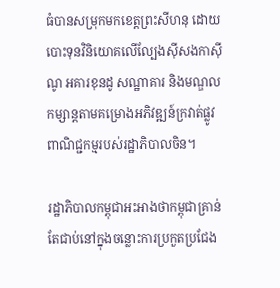ធំបានសម្រុកមកខេត្តព្រះសីហនុ ដោយបោះទុនវិនិយោគលើល្បែងស៊ីសងកាស៊ីណូ អគារខុនដូ សណ្ឋាគារ និងមណ្ឌលកម្សាន្តតាមគម្រោងអភិវឌ្ឍន៍ក្រវាត់ផ្លូវពាណិជ្ជកម្មរបស់រដ្ឋាភិបាលចិន។

រដ្ឋាភិបាលកម្ពុជាអះអាងថាកម្ពុជាគ្រាន់តែជាប់នៅក្នុងចន្លោះការប្រកួតប្រជែង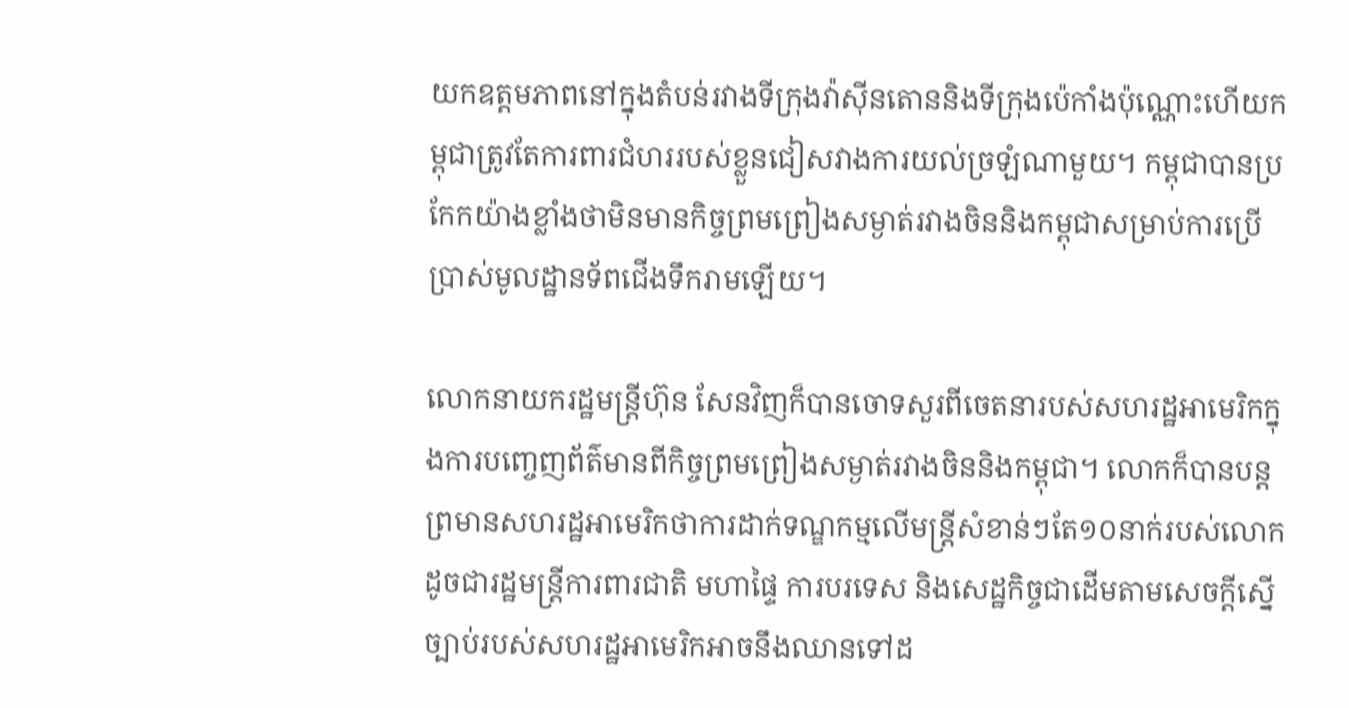យកឧត្តមភាពនៅក្នុងតំបន់រវាងទីក្រុងវ៉ាស៊ីនតោននិងទីក្រុងប៉េកាំងប៉ុណ្ណោះហើយកម្ពុជាត្រូវតែការពារជំហររបស់ខ្លួនជៀសវាងការយល់ច្រឡំណាមួយ។ កម្ពុជាបានប្រកែកយ៉ាងខ្លាំងថាមិនមានកិច្ចព្រមព្រៀងសម្ងាត់រវាងចិននិងកម្ពុជាសម្រាប់ការប្រើប្រាស់មូលដ្ឋានទ័ពជើងទឹករាមឡើយ។

លោកនាយករដ្ឋមន្ត្រីហ៊ុន សែនវិញក៏បានចោទសួរពីចេតនារបស់សហរដ្ឋអាមេរិកក្នុងការបញ្ចេញព័ត៌មានពីកិច្ចព្រមព្រៀងសម្ងាត់រវាងចិននិងកម្ពុជា។ លោកក៏បានបន្តព្រមានសហរដ្ឋអាមេរិកថាការដាក់ទណ្ឌកម្មលើមន្ត្រីសំខាន់ៗតែ១០នាក់របស់លោកដូចជារដ្ឋមន្ត្រីការពារជាតិ មហាផ្ទៃ ការបរទេស និងសេដ្ឋកិច្ចជាដើមតាមសេចក្តីស្នើច្បាប់របស់សហរដ្ឋអាមេរិកអាចនឹងឈានទៅដ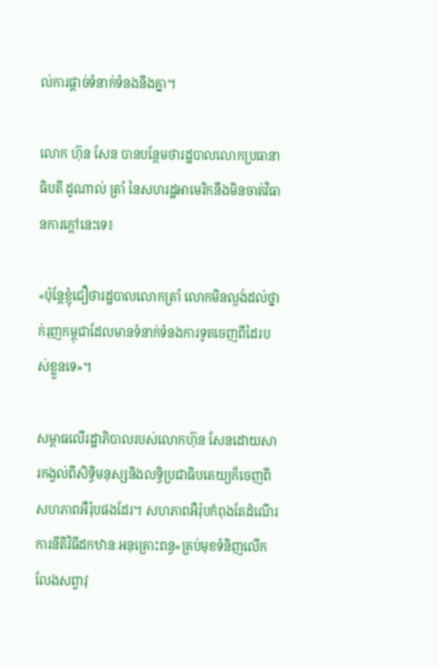ល់ការផ្តាច់ទំនាក់ទំនងនឹងគ្នា។

លោក ហ៊ុន សែន បានបន្ថែមថារដ្ឋបាលលោកប្រធានាធិបតី ដូណាល់ ត្រាំ នៃសហរដ្ឋអាមេរិកនឹងមិនចាត់វិធានការក្តៅនេះទេ៖

«ប៉ុន្តែខ្ញុំជឿថារដ្ឋបាលលោកត្រាំ លោកមិនល្ងង់ដល់ថ្នាក់រុញកម្ពុជាដែលមានទំនាក់ទំនងការទូតចេញពីដៃរបស់ខ្លួនទេ‍»។

សម្ពាធលើរដ្ឋាភិបាលរបស់លោកហ៊ុន សែនដោយសារកង្វល់ពីសិទ្ធិមនុស្សនិងលទ្ធិប្រជាធិបតេយ្យក៏ចេញពីសហភាពអឺរ៉ុបផងដែរ។ សហភាពអឺរ៉ុបកំពុងតែដំណើរការនីតិវិធីដកឋានៈអនុគ្រោះពន្ធ«គ្រប់មុខទំនិញលើកលែងសព្វាវុ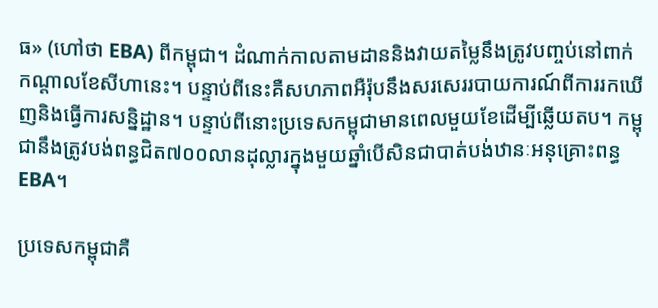ធ‍» (ហៅថា EBA) ពីកម្ពុជា។ ដំណាក់កាលតាមដាននិងវាយតម្លៃនឹងត្រូវបញ្ចប់នៅពាក់កណ្តាលខែសីហានេះ។ បន្ទាប់ពីនេះគឺសហភាពអឺរ៉ុបនឹងសរសេររបាយការណ៍ពីការរកឃើញនិងធ្វើការសន្និដ្ឋាន។ បន្ទាប់ពីនោះប្រទេសកម្ពុជាមានពេលមួយខែដើម្បីឆ្លើយតប។ កម្ពុជានឹងត្រូវបង់ពន្ធជិត៧០០លានដុល្លារក្នុងមួយឆ្នាំបើសិនជាបាត់បង់ឋានៈអនុគ្រោះពន្ធ EBA។

ប្រទេសកម្ពុជាគឺ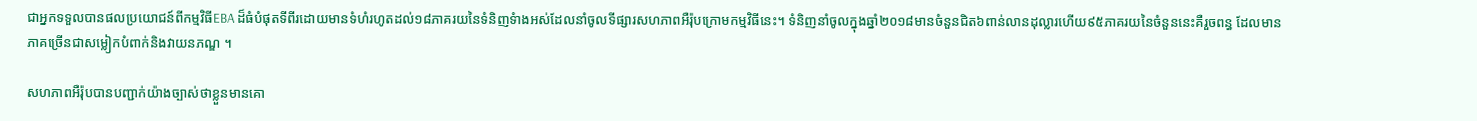ជាអ្នកទទួលបានផលប្រយោជន៍ពីកម្មវិធីEBA ដ៏ធំបំផុតទីពីរដោយមានទំហំរហូតដល់១៨ភាគរយនៃទំនិញទំាងអស់ដែលនាំចូលទីផ្សារសហភាពអឺរ៉ុបក្រោមកម្មវិធីនេះ។ ទំនិញនាំចូលក្នុងឆ្នាំ២០១៨មានចំនួនជិត៦ពាន់លានដុល្លារហើយ៩៥ភាគរយនៃចំនួននេះគឺរួចពន្ធ ដែលមានភាគច្រើនជាសម្លៀកបំពាក់និងវាយនភណ្ឌ ។

សហភាពអឺរ៉ុបបានបញ្ជាក់យ៉ាងច្បាស់ថាខ្លួនមានគោ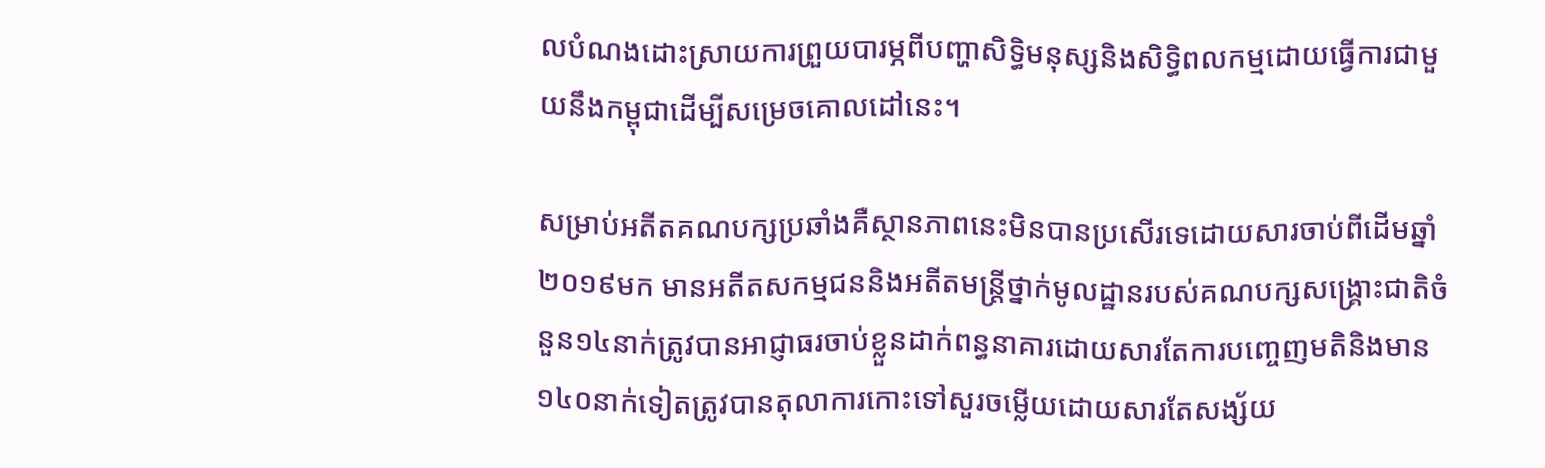លបំណងដោះស្រាយការព្រួយបារម្ភពីបញ្ហាសិទ្ធិមនុស្សនិងសិទ្ធិពលកម្មដោយធ្វើការជាមួយនឹងកម្ពុជាដើម្បីសម្រេចគោលដៅនេះ។

សម្រាប់អតីតគណបក្សប្រឆាំងគឺស្ថានភាពនេះមិនបានប្រសើរទេដោយសារចាប់ពីដើមឆ្នាំ២០១៩មក មានអតីតសកម្មជននិងអតីតមន្ត្រីថ្នាក់មូលដ្ឋានរបស់គណបក្សសង្គ្រោះជាតិចំនួន១៤នាក់ត្រូវបានអាជ្ញាធរចាប់ខ្លួនដាក់ពន្ធនាគារដោយសារតែការបញ្ចេញមតិនិងមាន១៤០នាក់ទៀតត្រូវបានតុលាការកោះទៅសួរចម្លើយដោយសារតែសង្ស័យ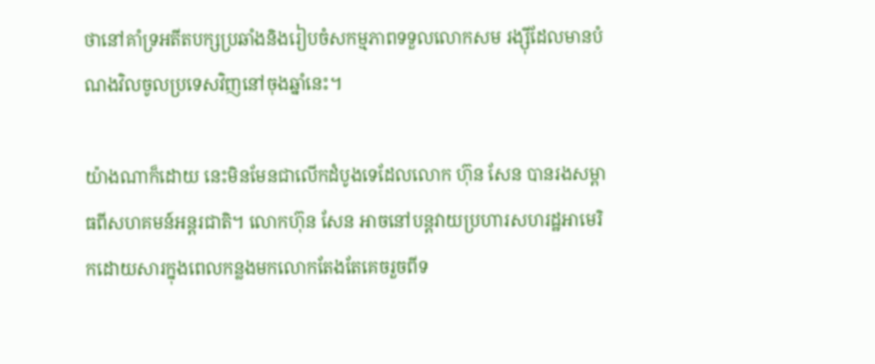ថានៅគាំទ្រអតីតបក្សប្រឆាំងនិងរៀបចំសកម្មភាពទទួលលោកសម រង្ស៊ីដែលមានបំណងវិលចូលប្រទេសវិញនៅចុងឆ្នាំនេះ។

យ៉ាងណាក៏ដោយ នេះមិនមែនជាលើកដំបូងទេដែលលោក ហ៊ុន សែន បានរងសម្ពាធពីសហគមន៍អន្តរជាតិ។ លោកហ៊ុន សែន អាចនៅបន្តវាយប្រហារសហរដ្ឋអាមេរិកដោយសារក្នុងពេលកន្លងមកលោកតែងតែគេចរួចពីទ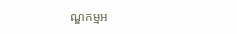ណ្ឌកម្មអ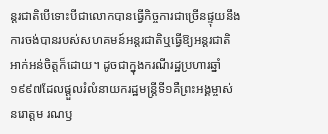ន្តរជាតិបើទោះបីជាលោកបានធ្វើកិច្ចការជាច្រើនផ្ទុយនឹងការចង់បានរបស់សហគមន៍អន្តរជាតិឬធ្វើឱ្យអន្តរជាតិអាក់អន់ចិត្តក៏ដោយ។ ដូចជាក្នុងករណីរដ្ឋប្រហារឆ្នាំ១៩៩៧ដែលផ្តួលរំលំនាយករដ្ឋមន្ត្រីទី១គឺព្រះអង្គម្ចាស់ នរោត្តម រណឫ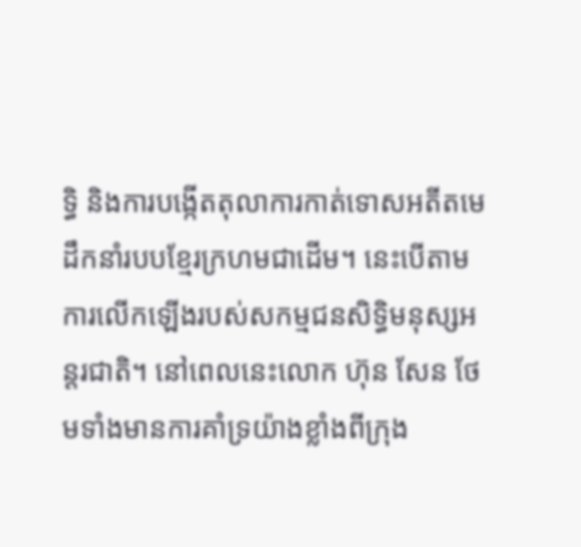ទ្ធិ និងការបង្កើតតុលាការកាត់ទោសអតីតមេដឹកនាំរបបខ្មែរក្រហមជាដើម។ នេះបើតាមការលើកឡើងរបស់សកម្មជនសិទ្ធិមនុស្សអន្តរជាតិ។ នៅពេលនេះលោក ហ៊ុន សែន ថែមទាំងមានការគាំទ្រយ៉ាងខ្លាំងពីក្រុង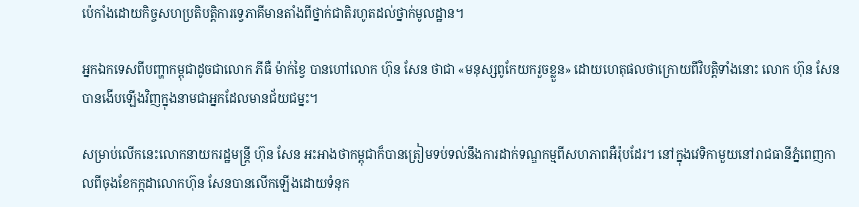ប៉េកាំងដោយកិច្ចសហប្រតិបត្តិការទ្វេភាគីមានតាំងពីថ្នាក់ជាតិរហូតដល់ថ្នាក់មូលដ្ឋាន។

អ្នកឯកទេសពីបញ្ហាកម្ពុជាដូចជាលោក ភីធឺ ម៉ាក់ខ្វៃ បានហៅលោក ហ៊ុន សែន ថាជា «មនុស្សពូកែយករួចខ្លួន‍» ដោយហេតុផលថាក្រោយពីវិបត្តិទាំងនោះ លោក ហ៊ុន សែន បានងើបឡើងវិញក្នុងនាមជាអ្នកដែលមានជ័យជម្នះ។

សម្រាប់លើកនេះលោកនាយករដ្ឋមន្ត្រី ហ៊ុន សែន អះអាងថាកម្ពុជាក៏បានត្រៀមទប់ទល់នឹងការដាក់ទណ្ឌកម្មពីសហភាពអឺរ៉ុបដែរ។ នៅក្នុងវេទិកាមួយនៅរាជធានីភ្នំពេញកាលពីចុងខែកក្កដាលោកហ៊ុន សែនបានលើកឡើងដោយទំនុក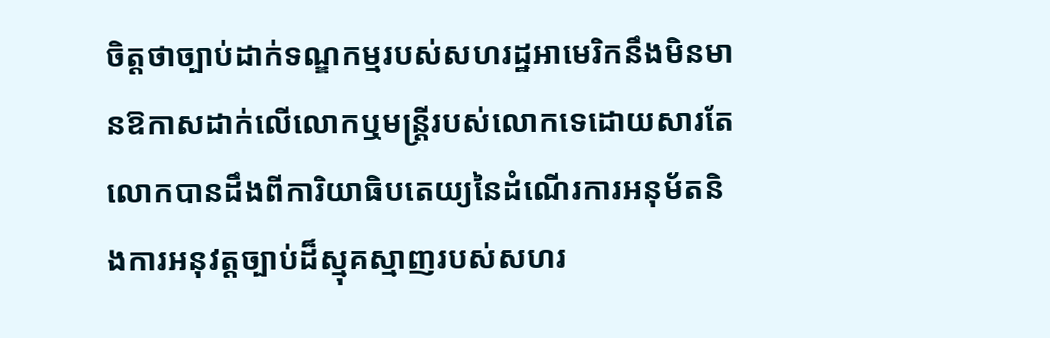ចិត្តថាច្បាប់ដាក់ទណ្ឌកម្មរបស់សហរដ្ឋអាមេរិកនឹងមិនមានឱកាសដាក់លើលោកឬមន្ត្រីរបស់លោកទេដោយសារតែលោកបានដឹងពីការិយាធិបតេយ្យនៃដំណើរការអនុម័តនិងការអនុវត្តច្បាប់ដ៏ស្មុគស្មាញរបស់សហរ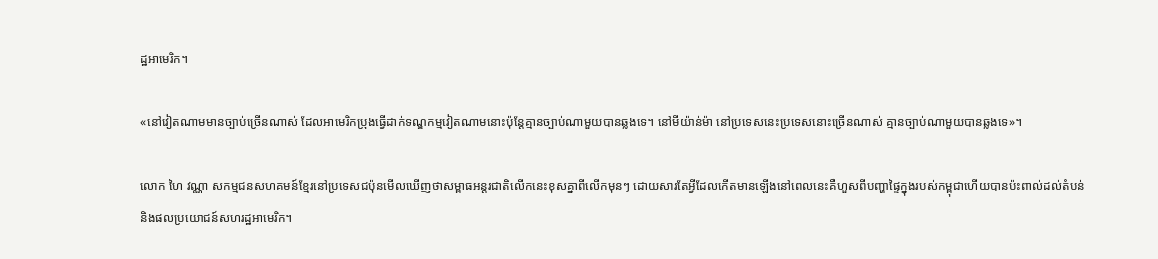ដ្ឋអាមេរិក។

«នៅវៀតណាមមានច្បាប់ច្រើនណាស់ ដែលអាមេរិកប្រុងធ្វើដាក់ទណ្ឌកម្មវៀតណាមនោះប៉ុន្តែគ្មានច្បាប់ណាមួយបានឆ្លងទេ។ នៅមីយ៉ាន់ម៉ា នៅប្រទេសនេះប្រទេសនោះច្រើនណាស់ គ្មានច្បាប់ណាមួយបានឆ្លងទេ‍»។

លោក ហៃ វណ្ណា សកម្មជនសហគមន៍ខ្មែរនៅប្រទេសជប៉ុនមើលឃើញថាសម្ពាធអន្តរជាតិលើកនេះខុសគ្នាពីលើកមុនៗ ដោយសារតែអ្វីដែលកើតមានឡើងនៅពេលនេះគឺហួសពីបញ្ហាផ្ទៃក្នុងរបស់កម្ពុជាហើយបានប៉ះពាល់ដល់តំបន់និងផលប្រយោជន៍សហរដ្ឋអាមេរិក។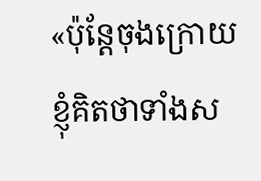«ប៉ុន្តែចុងក្រោយខ្ញុំគិតថាទាំងស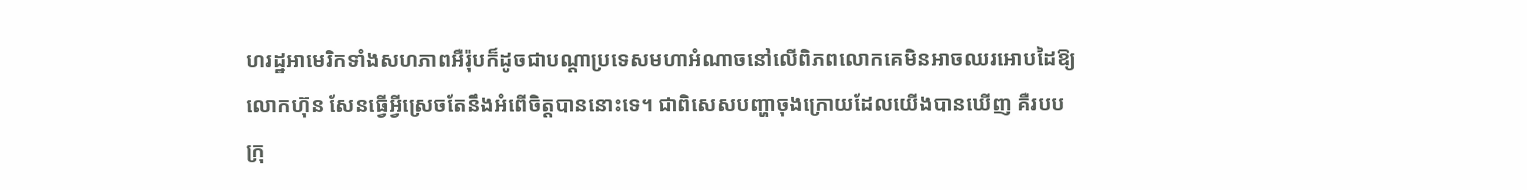ហរដ្ឋអាមេរិកទាំងសហភាពអឺរ៉ុបក៏ដូចជាបណ្ដាប្រទេសមហាអំណាចនៅលើពិភពលោកគេមិនអាចឈរអោបដៃឱ្យលោកហ៊ុន សែនធ្វើអ្វីស្រេចតែនឹងអំពើចិត្តបាននោះទេ។ ជាពិសេសបញ្ហាចុងក្រោយដែលយើងបានឃើញ គឺរបបក្រុ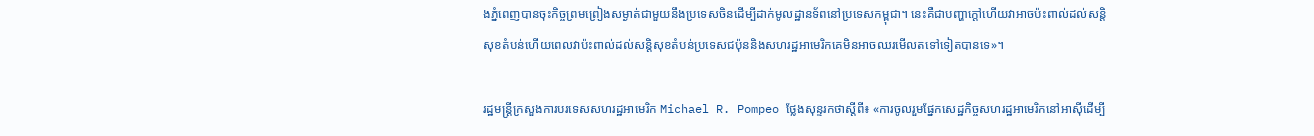ងភ្នំពេញបានចុះកិច្ចព្រមព្រៀងសម្ងាត់ជាមួយនឹងប្រទេសចិនដើម្បីដាក់មូលដ្ឋានទ័ពនៅប្រទេសកម្ពុជា។ នេះគឺជាបញ្ហាក្តៅហើយវាអាចប៉ះពាល់ដល់សន្តិសុខតំបន់ហើយពេលវាប៉ះពាល់ដល់សន្តិសុខតំបន់ប្រទេសជប៉ុននិងសហរដ្ឋអាមេរិកគេមិនអាចឈរមើលតទៅទៀតបានទេ‍»។

រដ្ឋមន្រ្តីក្រសួងការបរទេសសហរដ្ឋអាមេរិក Michael R. Pompeo ថ្លែងសុន្ទរកថាស្តីពី៖ «ការចូលរួមផ្នែកសេដ្ឋកិច្ចសហរដ្ឋអាមេរិកនៅអាស៊ីដើម្បី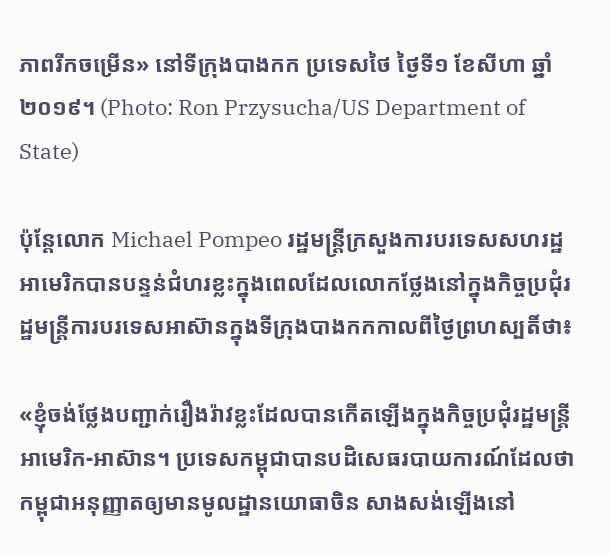ភាពរីកចម្រើន‍» នៅទីក្រុងបាងកក ប្រទេសថៃ ថ្ងៃទី១ ខែសីហា ឆ្នាំ២០១៩។ (Photo: Ron Przysucha/US Department of State)

ប៉ុន្តែលោក Michael Pompeo រដ្ឋមន្ត្រីក្រសួងការបរទេសសហរដ្ឋអាមេរិកបានបន្ទន់ជំហរខ្លះក្នុងពេលដែលលោកថ្លែងនៅក្នុងកិច្ចប្រជុំរដ្ឋមន្ត្រីការបរទេសអាស៊ានក្នុងទីក្រុងបាងកកកាលពីថ្ងៃព្រហស្បតិ៍ថា៖

«ខ្ញុំចង់ថ្លែងបញ្ជាក់រឿងរ៉ាវខ្លះដែលបានកើតឡើងក្នុងកិច្ចប្រជុំរដ្ឋមន្ត្រីអាមេរិក-អាស៊ាន។ ប្រទេសកម្ពុជាបានបដិសេធរបាយការណ៍ដែលថាកម្ពុជាអនុញ្ញាតឲ្យមានមូលដ្ឋានយោធាចិន សាងសង់ឡើងនៅ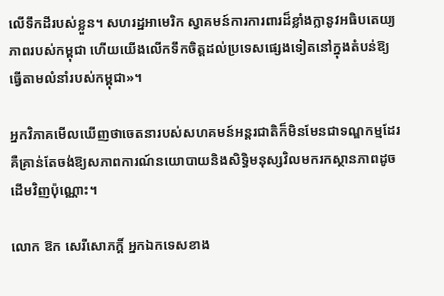លើទឹកដីរបស់ខ្លួន។ សហរដ្ឋអាមេរិក ស្វាគមន៍ការការពារដ៏ខ្លាំងក្លានូវអធិបតេយ្យភាពរបស់កម្ពុជា ហើយយើងលើកទឹកចិត្តដល់ប្រទេសផ្សេងទៀតនៅក្នុងតំបន់ឱ្យធ្វើតាមលំនាំរបស់កម្ពុជា»។

អ្នកវិភាគមើលឃើញថាចេតនារបស់សហគមន៍អន្តរជាតិក៏មិនមែនជាទណ្ឌកម្មដែរ គឺគ្រាន់តែចង់ឱ្យសភាពការណ៍នយោបាយនិងសិទ្ធិមនុស្សវិលមករកស្ថានភាពដូចដើមវិញប៉ុណ្ណោះ។

លោក ឱក សេរីសោភក្តិ៍ អ្នកឯកទេសខាង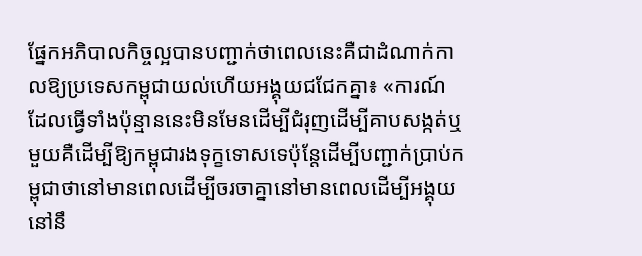ផ្នែកអភិបាលកិច្ចល្អបានបញ្ជាក់ថាពេលនេះគឺជាដំណាក់កាលឱ្យប្រទេសកម្ពុជាយល់ហើយអង្គុយជជែកគ្នា៖ «ការណ៍ដែលធ្វើទាំងប៉ុន្មាននេះមិនមែនដើម្បីជំរុញដើម្បីគាបសង្កត់ឬមួយគឺដើម្បីឱ្យកម្ពុជារងទុក្ខទោសទេប៉ុន្តែដើម្បីបញ្ជាក់ប្រាប់កម្ពុជាថានៅមានពេលដើម្បីចរចាគ្នានៅមានពេលដើម្បីអង្គុយនៅនឹ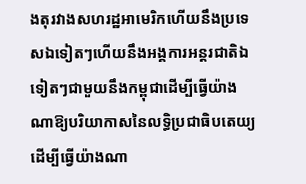ងតុរវាងសហរដ្ឋអាមេរិកហើយនឹងប្រទេសឯទៀតៗហើយនឹងអង្គការអន្តរជាតិឯទៀតៗជាមួយនឹងកម្ពុជាដើម្បីធ្វើយ៉ាងណាឱ្យបរិយាកាសនៃលទ្ធិប្រជាធិបតេយ្យ ដើម្បីធ្វើយ៉ាងណា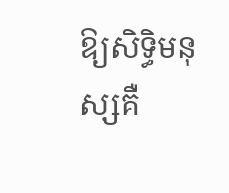ឱ្យសិទ្ធិមនុស្សគឺ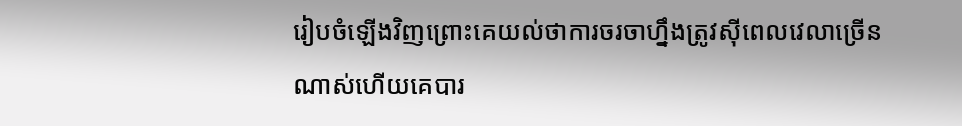រៀបចំឡើងវិញព្រោះគេយល់ថាការចរចាហ្នឹងត្រូវស៊ីពេលវេលាច្រើនណាស់ហើយគេបារ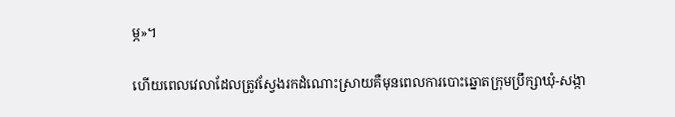ម្ភ‍»។

ហើយពេលវេលាដែលត្រូវស្វែងរកដំណោះស្រាយគឺមុនពេលការបោះឆ្នោតក្រុមប្រឹក្សាឃុំ-សង្កា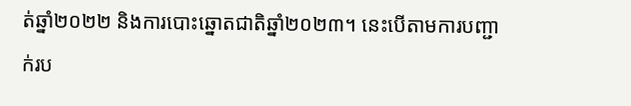ត់ឆ្នាំ២០២២ និងការបោះឆ្នោតជាតិឆ្នាំ២០២៣។ នេះបើតាមការបញ្ជាក់រប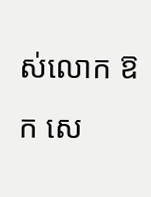ស់លោក ឱក សេ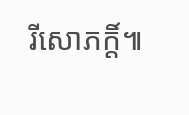រីសោភក្តិ៍៕